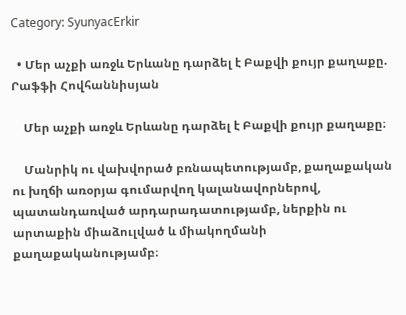Category: SyunyacErkir

  • Մեր աչքի առջև Երևանը դարձել է Բաքվի քույր քաղաքը. Րաֆֆի Հովհաննիսյան

    Մեր աչքի առջև Երևանը դարձել է Բաքվի քույր քաղաքը։

    Մանրիկ ու վախվորած բռնապետությամբ, քաղաքական ու խղճի առօրյա գումարվող կալանավորներով, պատանդառված արդարադատությամբ, ներքին ու արտաքին միաձուլված և միակողմանի քաղաքականությամբ։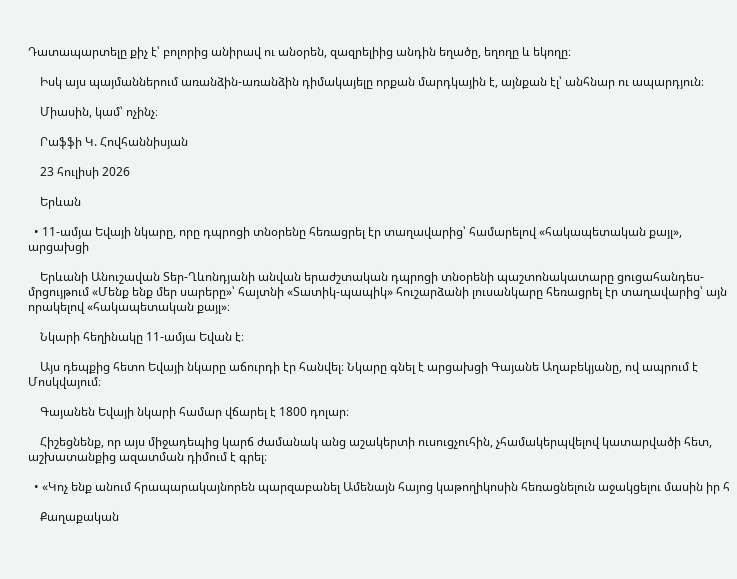Դատապարտելը քիչ է՝ բոլորից անիրավ ու անօրեն, զազրելիից անդին եղածը, եղողը և եկողը։

    Իսկ այս պայմաններում առանձին-առանձին դիմակայելը որքան մարդկային է, այնքան էլ՝ անհնար ու ապարդյուն։

    Միասին, կամ՝ ոչինչ։

    Րաֆֆի Կ. Հովհաննիսյան

    23 հուլիսի 2026

    Երևան

  • 11-ամյա Եվայի նկարը, որը դպրոցի տնօրենը հեռացրել էր տաղավարից՝ համարելով «հակապետական քայլ», արցախցի

    Երևանի Անուշավան Տեր-Ղևոնդյանի անվան երաժշտական դպրոցի տնօրենի պաշտոնակատարը ցուցահանդես-մրցույթում «Մենք ենք մեր սարերը»՝ հայտնի «Տատիկ-պապիկ» հուշարձանի լուսանկարը հեռացրել էր տաղավարից՝ այն որակելով «հակապետական քայլ»։

    Նկարի հեղինակը 11-ամյա Եվան է։

    Այս դեպքից հետո Եվայի նկարը աճուրդի էր հանվել։ Նկարը գնել է արցախցի Գայանե Աղաբեկյանը, ով ապրում է Մոսկվայում։

    Գայանեն Եվայի նկարի համար վճարել է 1800 դոլար։

    Հիշեցնենք, որ այս միջադեպից կարճ ժամանակ անց աշակերտի ուսուցչուհին, չհամակերպվելով կատարվածի հետ, աշխատանքից ազատման դիմում է գրել։

  • «Կոչ ենք անում հրապարակայնորեն պարզաբանել Ամենայն հայոց կաթողիկոսին հեռացնելուն աջակցելու մասին իր հ

    Քաղաքական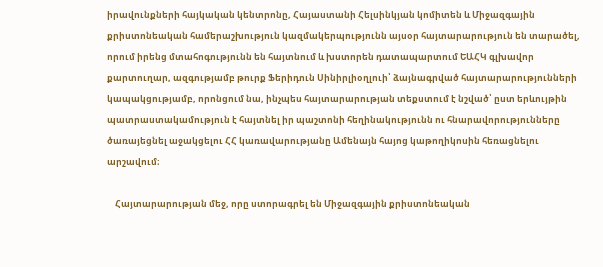իրավունքների հայկական կենտրոնը, Հայաստանի Հելսինկյան կոմիտեն և Միջազգային քրիստոնեական համերաշխություն կազմակերպությունն այսօր հայտարարություն են տարածել, որում իրենց մտահոգությունն են հայտնում և խստորեն դատապարտում ԵԱՀԿ գլխավոր քարտուղար, ազգությամբ թուրք Ֆերիդուն Սինիրլիօղլուի՝ ձայնագրված հայտարարությունների կապակցությամբ, որոնցում նա, ինչպես հայտարարության տեքստում է նշված՝ ըստ երևույթին պատրաստակամություն է հայտնել իր պաշտոնի հեղինակությունն ու հնարավորությունները ծառայեցնել աջակցելու ՀՀ կառավարությանը Ամենայն հայոց կաթողիկոսին հեռացնելու արշավում։

    Հայտարարության մեջ, որը ստորագրել են Միջազգային քրիստոնեական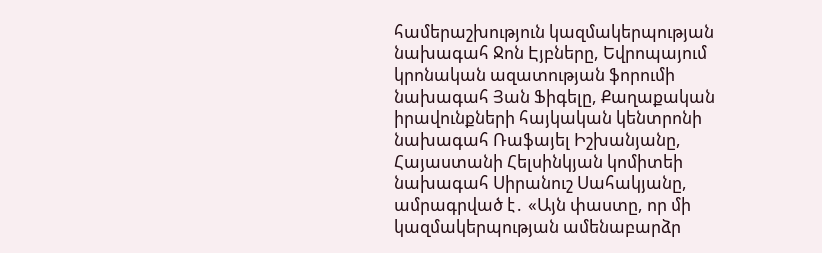համերաշխություն կազմակերպության նախագահ Ջոն Էյբները, Եվրոպայում կրոնական ազատության ֆորումի նախագահ Յան Ֆիգելը, Քաղաքական իրավունքների հայկական կենտրոնի նախագահ Ռաֆայել Իշխանյանը, Հայաստանի Հելսինկյան կոմիտեի նախագահ Սիրանուշ Սահակյանը, ամրագրված է․ «Այն փաստը, որ մի կազմակերպության ամենաբարձր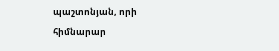պաշտոնյան, որի հիմնարար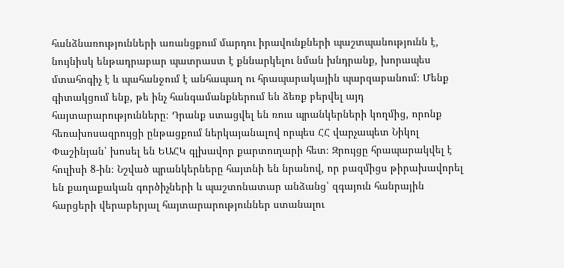հանձնառությունների առանցքում մարդու իրավունքների պաշտպանությունն է, նույնիսկ ենթադրաբար պատրաստ է քննարկելու նման խնդրանք, խորապես մտահոգիչ է և պահանջում է անհապաղ ու հրապարակային պարզաբանում։ Մենք գիտակցում ենք, թե ինչ հանգամանքներում են ձեռք բերվել այդ հայտարարությունները։ Դրանք ստացվել են ռուս պրանկերների կողմից, որոնք հեռախոսազրույցի ընթացքում ներկայանալով որպես ՀՀ վարչապետ Նիկոլ Փաշինյան՝ խոսել են ԵԱՀԿ գլխավոր քարտուղարի հետ։ Զրույցը հրապարակվել է հուլիսի 8-ին։ Նշված պրանկերները հայտնի են նրանով, որ բազմիցս թիրախավորել են քաղաքական գործիչների և պաշտոնատար անձանց՝ զգայուն հանրային հարցերի վերաբերյալ հայտարարություններ ստանալու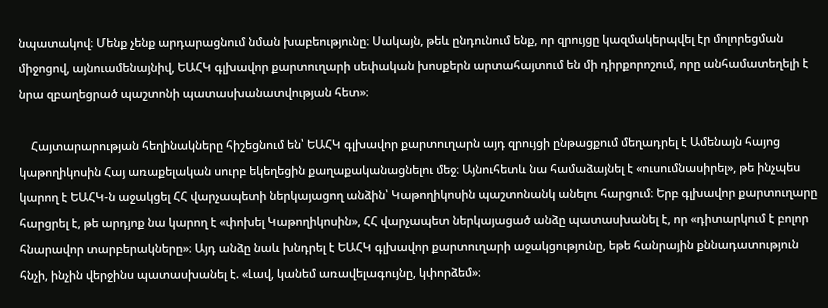նպատակով։ Մենք չենք արդարացնում նման խաբեությունը։ Սակայն, թեև ընդունում ենք, որ զրույցը կազմակերպվել էր մոլորեցման միջոցով, այնուամենայնիվ, ԵԱՀԿ գլխավոր քարտուղարի սեփական խոսքերն արտահայտում են մի դիրքորոշում, որը անհամատեղելի է նրա զբաղեցրած պաշտոնի պատասխանատվության հետ»։

    Հայտարարության հեղինակները հիշեցնում են՝ ԵԱՀԿ գլխավոր քարտուղարն այդ զրույցի ընթացքում մեղադրել է Ամենայն հայոց կաթողիկոսին Հայ առաքելական սուրբ եկեղեցին քաղաքականացնելու մեջ։ Այնուհետև նա համաձայնել է «ուսումնասիրել», թե ինչպես կարող է ԵԱՀԿ-ն աջակցել ՀՀ վարչապետի ներկայացող անձին՝ Կաթողիկոսին պաշտոնանկ անելու հարցում։ Երբ գլխավոր քարտուղարը հարցրել է, թե արդյոք նա կարող է «փոխել Կաթողիկոսին», ՀՀ վարչապետ ներկայացած անձը պատասխանել է, որ «դիտարկում է բոլոր հնարավոր տարբերակները»։ Այդ անձը նաև խնդրել է ԵԱՀԿ գլխավոր քարտուղարի աջակցությունը, եթե հանրային քննադատություն հնչի, ինչին վերջինս պատասխանել է. «Լավ, կանեմ առավելագույնը, կփորձեմ»։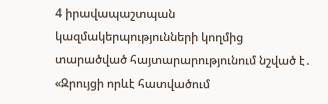4 իրավապաշտպան կազմակերպությունների կողմից տարածված հայտարարությունում նշված է․ «Զրույցի որևէ հատվածում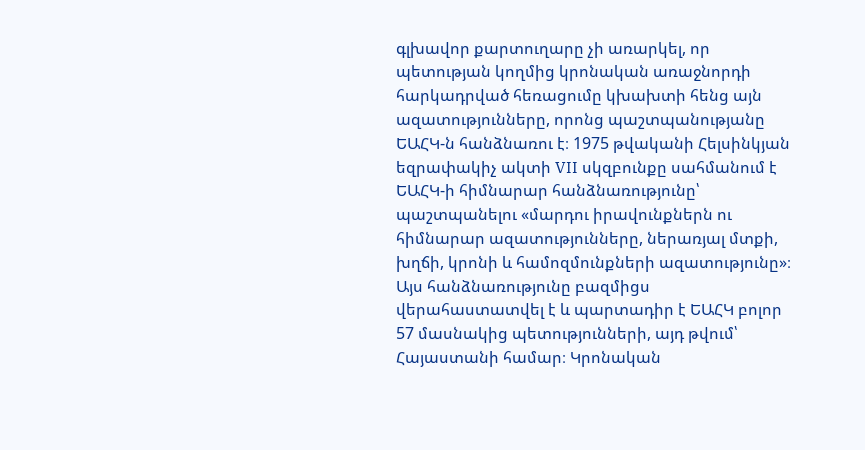գլխավոր քարտուղարը չի առարկել, որ պետության կողմից կրոնական առաջնորդի հարկադրված հեռացումը կխախտի հենց այն ազատությունները, որոնց պաշտպանությանը ԵԱՀԿ-ն հանձնառու է։ 1975 թվականի Հելսինկյան եզրափակիչ ակտի VII սկզբունքը սահմանում է ԵԱՀԿ-ի հիմնարար հանձնառությունը՝ պաշտպանելու «մարդու իրավունքներն ու հիմնարար ազատությունները, ներառյալ մտքի, խղճի, կրոնի և համոզմունքների ազատությունը»։ Այս հանձնառությունը բազմիցս վերահաստատվել է և պարտադիր է ԵԱՀԿ բոլոր 57 մասնակից պետությունների, այդ թվում՝ Հայաստանի համար։ Կրոնական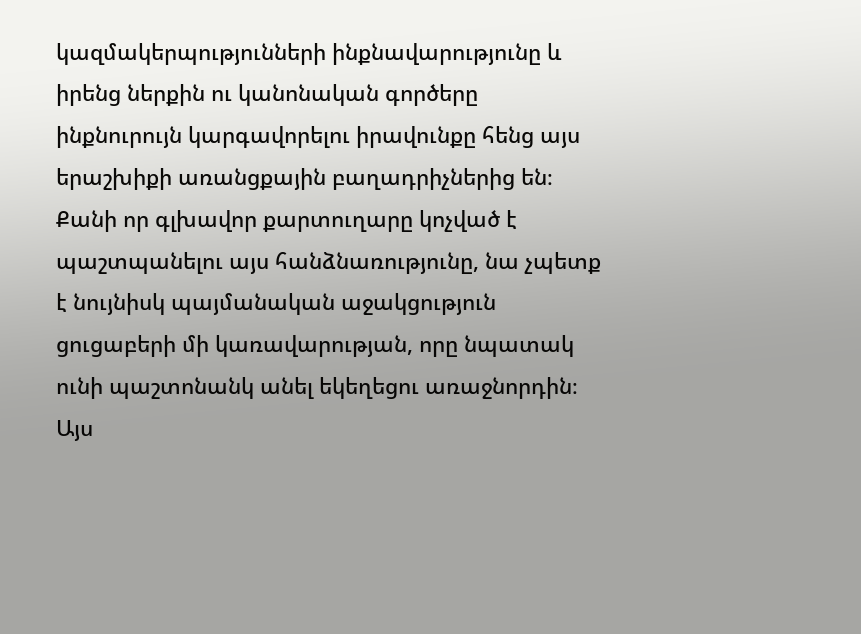կազմակերպությունների ինքնավարությունը և իրենց ներքին ու կանոնական գործերը ինքնուրույն կարգավորելու իրավունքը հենց այս երաշխիքի առանցքային բաղադրիչներից են։ Քանի որ գլխավոր քարտուղարը կոչված է պաշտպանելու այս հանձնառությունը, նա չպետք է նույնիսկ պայմանական աջակցություն ցուցաբերի մի կառավարության, որը նպատակ ունի պաշտոնանկ անել եկեղեցու առաջնորդին։ Այս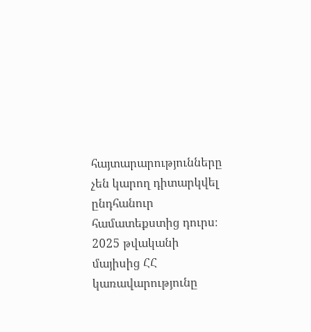հայտարարությունները չեն կարող դիտարկվել ընդհանուր համատեքստից դուրս։ 2025 թվականի մայիսից ՀՀ կառավարությունը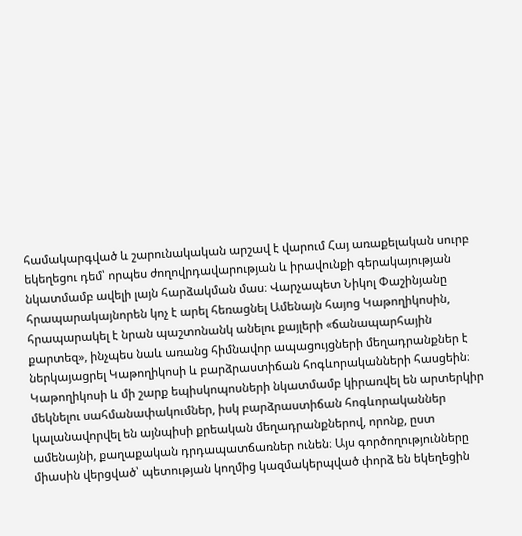համակարգված և շարունակական արշավ է վարում Հայ առաքելական սուրբ եկեղեցու դեմ՝ որպես ժողովրդավարության և իրավունքի գերակայության նկատմամբ ավելի լայն հարձակման մաս։ Վարչապետ Նիկոլ Փաշինյանը հրապարակայնորեն կոչ է արել հեռացնել Ամենայն հայոց Կաթողիկոսին, հրապարակել է նրան պաշտոնանկ անելու քայլերի «ճանապարհային քարտեզ», ինչպես նաև առանց հիմնավոր ապացույցների մեղադրանքներ է ներկայացրել Կաթողիկոսի և բարձրաստիճան հոգևորականների հասցեին։ Կաթողիկոսի և մի շարք եպիսկոպոսների նկատմամբ կիրառվել են արտերկիր մեկնելու սահմանափակումներ, իսկ բարձրաստիճան հոգևորականներ կալանավորվել են այնպիսի քրեական մեղադրանքներով, որոնք, ըստ ամենայնի, քաղաքական դրդապատճառներ ունեն։ Այս գործողությունները միասին վերցված՝ պետության կողմից կազմակերպված փորձ են եկեղեցին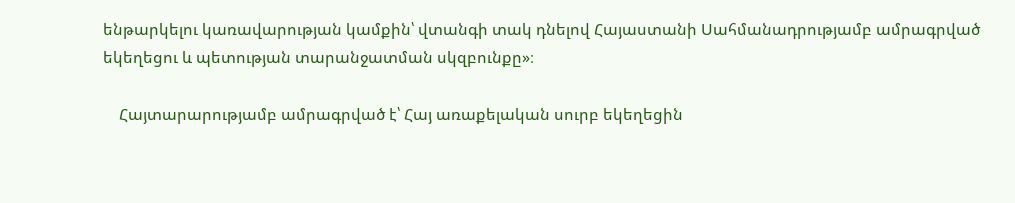ենթարկելու կառավարության կամքին՝ վտանգի տակ դնելով Հայաստանի Սահմանադրությամբ ամրագրված եկեղեցու և պետության տարանջատման սկզբունքը»։

    Հայտարարությամբ ամրագրված է՝ Հայ առաքելական սուրբ եկեղեցին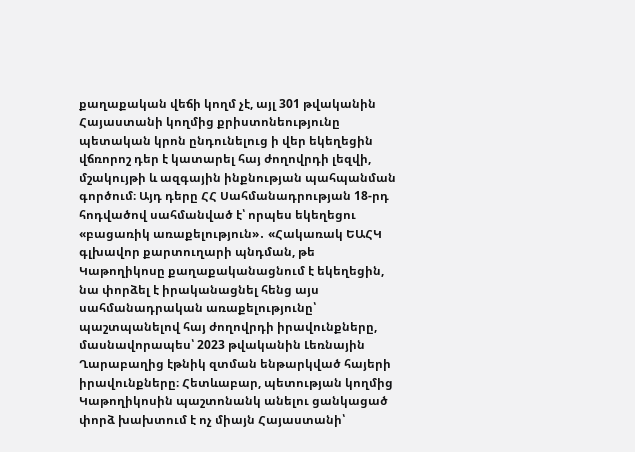քաղաքական վեճի կողմ չէ, այլ 301 թվականին Հայաստանի կողմից քրիստոնեությունը պետական կրոն ընդունելուց ի վեր եկեղեցին վճռորոշ դեր է կատարել հայ ժողովրդի լեզվի, մշակույթի և ազգային ինքնության պահպանման գործում։ Այդ դերը ՀՀ Սահմանադրության 18-րդ հոդվածով սահմանված է՝ որպես եկեղեցու «բացառիկ առաքելություն»․ «Հակառակ ԵԱՀԿ գլխավոր քարտուղարի պնդման, թե Կաթողիկոսը քաղաքականացնում է եկեղեցին, նա փորձել է իրականացնել հենց այս սահմանադրական առաքելությունը՝ պաշտպանելով հայ ժողովրդի իրավունքները, մասնավորապես՝ 2023 թվականին Լեռնային Ղարաբաղից էթնիկ զտման ենթարկված հայերի իրավունքները։ Հետևաբար, պետության կողմից Կաթողիկոսին պաշտոնանկ անելու ցանկացած փորձ խախտում է ոչ միայն Հայաստանի՝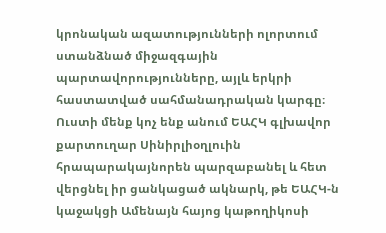կրոնական ազատությունների ոլորտում ստանձնած միջազգային պարտավորությունները, այլև երկրի հաստատված սահմանադրական կարգը։ Ուստի մենք կոչ ենք անում ԵԱՀԿ գլխավոր քարտուղար Սինիրլիօղլուին հրապարակայնորեն պարզաբանել և հետ վերցնել իր ցանկացած ակնարկ, թե ԵԱՀԿ-ն կաջակցի Ամենայն հայոց կաթողիկոսի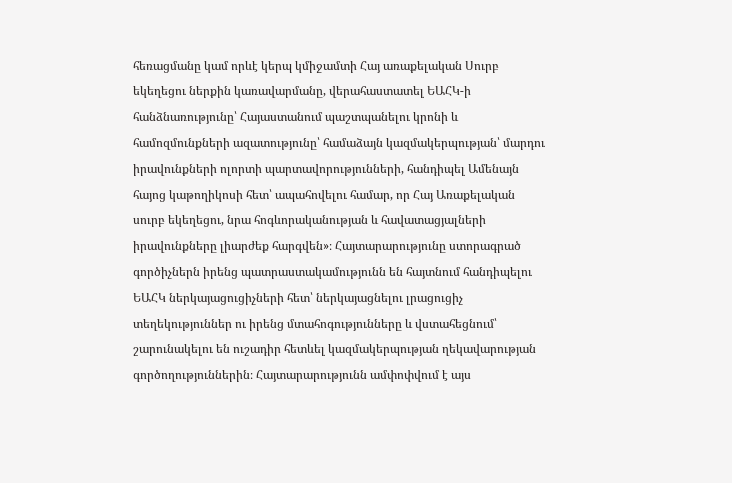հեռացմանը կամ որևէ կերպ կմիջամտի Հայ առաքելական Սուրբ եկեղեցու ներքին կառավարմանը, վերահաստատել ԵԱՀԿ-ի հանձնառությունը՝ Հայաստանում պաշտպանելու կրոնի և համոզմունքների ազատությունը՝ համաձայն կազմակերպության՝ մարդու իրավունքների ոլորտի պարտավորությունների, հանդիպել Ամենայն հայոց կաթողիկոսի հետ՝ ապահովելու համար, որ Հայ Առաքելական սուրբ եկեղեցու, նրա հոգևորականության և հավատացյալների իրավունքները լիարժեք հարգվեն»։ Հայտարարությունը ստորագրած գործիչներն իրենց պատրաստակամությունն են հայտնում հանդիպելու ԵԱՀԿ ներկայացուցիչների հետ՝ ներկայացնելու լրացուցիչ տեղեկություններ ու իրենց մտահոգությունները և վստահեցնում՝ շարունակելու են ուշադիր հետևել կազմակերպության ղեկավարության գործողություններին։ Հայտարարությունն ամփոփվում է այս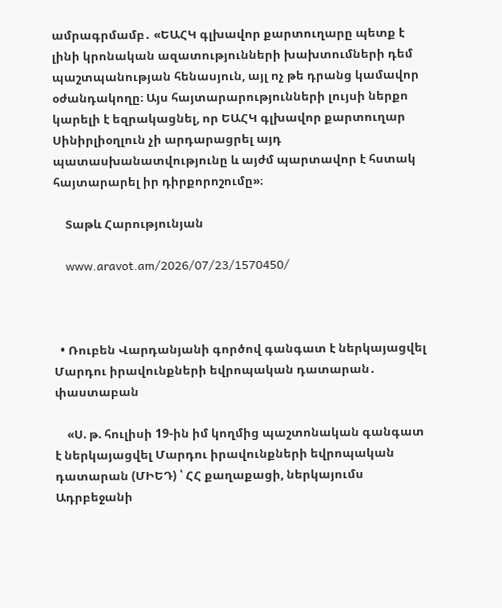ամրագրմամբ․ «ԵԱՀԿ գլխավոր քարտուղարը պետք է լինի կրոնական ազատությունների խախտումների դեմ պաշտպանության հենասյուն, այլ ոչ թե դրանց կամավոր օժանդակողը։ Այս հայտարարությունների լույսի ներքո կարելի է եզրակացնել, որ ԵԱՀԿ գլխավոր քարտուղար Սինիրլիօղլուն չի արդարացրել այդ պատասխանատվությունը և այժմ պարտավոր է հստակ հայտարարել իր դիրքորոշումը»։

    Տաթև Հարությունյան

    www.aravot.am/2026/07/23/1570450/



  • Ռուբեն Վարդանյանի գործով գանգատ է ներկայացվել Մարդու իրավունքների եվրոպական դատարան․ փաստաբան

    «Ս. թ. հուլիսի 19-ին իմ կողմից պաշտոնական գանգատ է ներկայացվել Մարդու իրավունքների եվրոպական դատարան (ՄԻԵԴ) ՝ ՀՀ քաղաքացի, ներկայումս Ադրբեջանի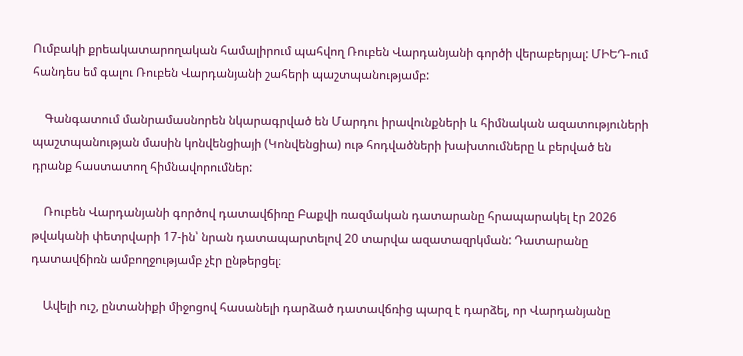Ումբակի քրեակատարողական համալիրում պահվող Ռուբեն Վարդանյանի գործի վերաբերյալ: ՄԻԵԴ-ում հանդես եմ գալու Ռուբեն Վարդանյանի շահերի պաշտպանությամբ:

    Գանգատում մանրամասնորեն նկարագրված են Մարդու իրավունքների և հիմնական ազատություների պաշտպանության մասին կոնվենցիայի (Կոնվենցիա) ութ հոդվածների խախտումները և բերված են դրանք հաստատող հիմնավորումներ:

    Ռուբեն Վարդանյանի գործով դատավճիռը Բաքվի ռազմական դատարանը հրապարակել էր 2026 թվականի փետրվարի 17-ին՝ նրան դատապարտելով 20 տարվա ազատազրկման: Դատարանը դատավճիռն ամբողջությամբ չէր ընթերցել։

    Ավելի ուշ, ընտանիքի միջոցով հասանելի դարձած դատավճռից պարզ է դարձել, որ Վարդանյանը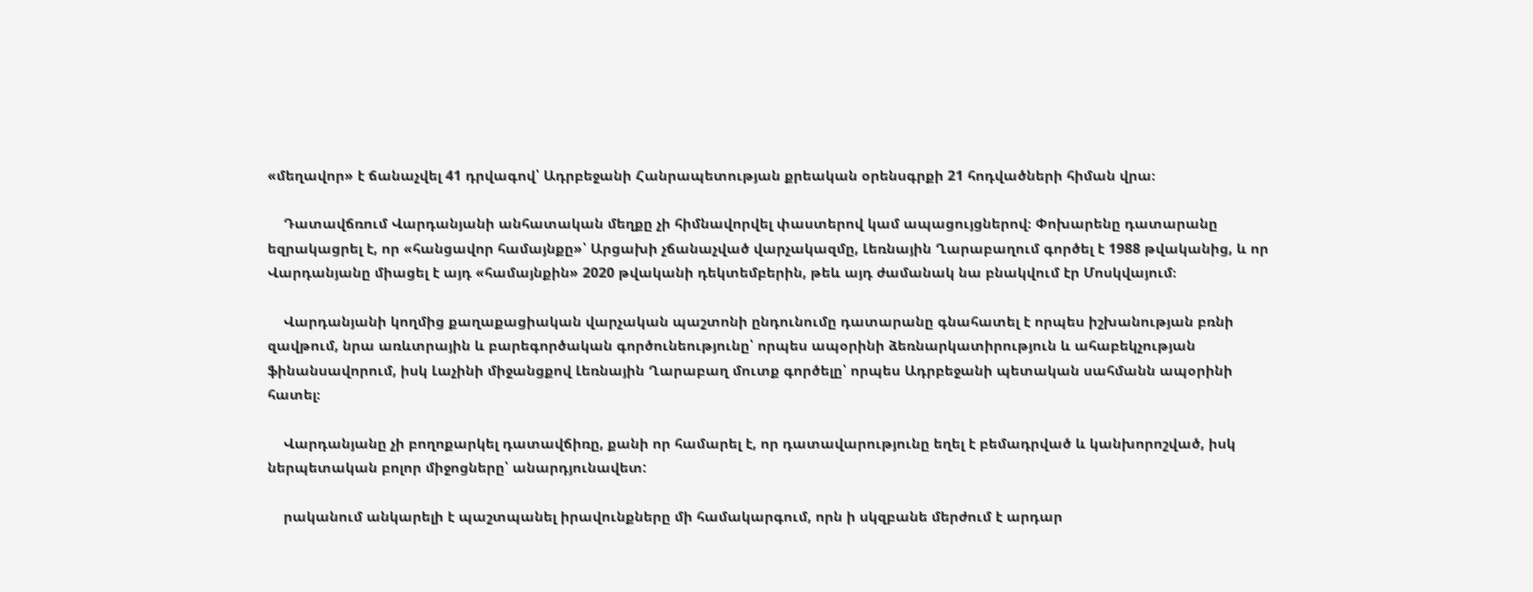«մեղավոր» է ճանաչվել 41 դրվագով՝ Ադրբեջանի Հանրապետության քրեական օրենսգրքի 21 հոդվածների հիման վրա։

    Դատավճռում Վարդանյանի անհատական մեղքը չի հիմնավորվել փաստերով կամ ապացույցներով։ Փոխարենը դատարանը եզրակացրել է, որ «հանցավոր համայնքը»՝ Արցախի չճանաչված վարչակազմը, Լեռնային Ղարաբաղում գործել է 1988 թվականից, և որ Վարդանյանը միացել է այդ «համայնքին» 2020 թվականի դեկտեմբերին, թեև այդ ժամանակ նա բնակվում էր Մոսկվայում։

    Վարդանյանի կողմից քաղաքացիական վարչական պաշտոնի ընդունումը դատարանը գնահատել է որպես իշխանության բռնի զավթում, նրա առևտրային և բարեգործական գործունեությունը՝ որպես ապօրինի ձեռնարկատիրություն և ահաբեկչության ֆինանսավորում, իսկ Լաչինի միջանցքով Լեռնային Ղարաբաղ մուտք գործելը՝ որպես Ադրբեջանի պետական սահմանն ապօրինի հատել։

    Վարդանյանը չի բողոքարկել դատավճիռը, քանի որ համարել է, որ դատավարությունը եղել է բեմադրված և կանխորոշված, իսկ ներպետական բոլոր միջոցները՝ անարդյունավետ:

    րականում անկարելի է պաշտպանել իրավունքները մի համակարգում, որն ի սկզբանե մերժում է արդար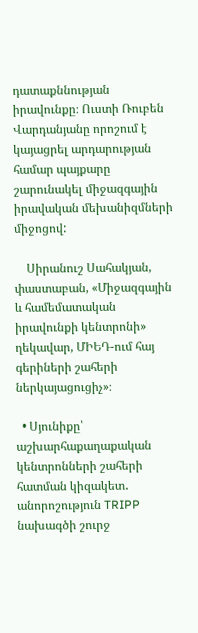դատաքննության իրավունքը։ Ուստի Ռուբեն Վարդանյանը որոշում է կայացրել արդարության համար պայքարը շարունակել միջազգային իրավական մեխանիզմների միջոցով:

    Սիրանուշ Սահակյան, փաստաբան, «Միջազգային և համեմատական իրավունքի կենտրոնի» ղեկավար, ՄԻԵԴ-ում հայ գերիների շահերի ներկայացուցիչ»։

  • Սյունիքը՝ աշխարհաքաղաքական կենտրոնների շահերի հատման կիզակետ․ անորոշություն TRIPP նախագծի շուրջ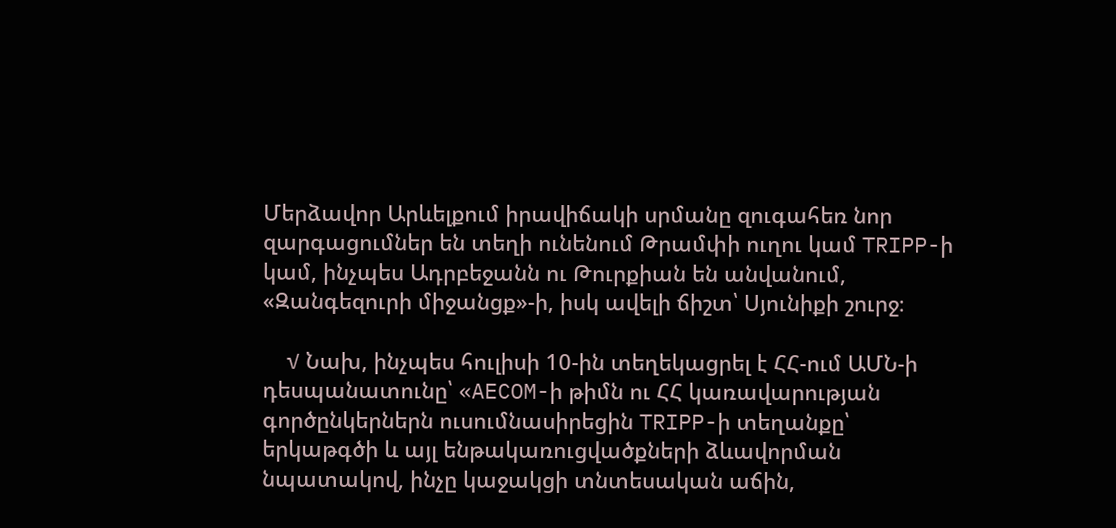Մերձավոր Արևելքում իրավիճակի սրմանը զուգահեռ նոր զարգացումներ են տեղի ունենում Թրամփի ուղու կամ TRIPP-ի կամ, ինչպես Ադրբեջանն ու Թուրքիան են անվանում, «Զանգեզուրի միջանցք»-ի, իսկ ավելի ճիշտ՝ Սյունիքի շուրջ։

    √ Նախ, ինչպես հուլիսի 10-ին տեղեկացրել է ՀՀ-ում ԱՄՆ-ի դեսպանատունը՝ «AECOM-ի թիմն ու ՀՀ կառավարության գործընկերներն ուսումնասիրեցին TRIPP-ի տեղանքը՝ երկաթգծի և այլ ենթակառուցվածքների ձևավորման նպատակով, ինչը կաջակցի տնտեսական աճին,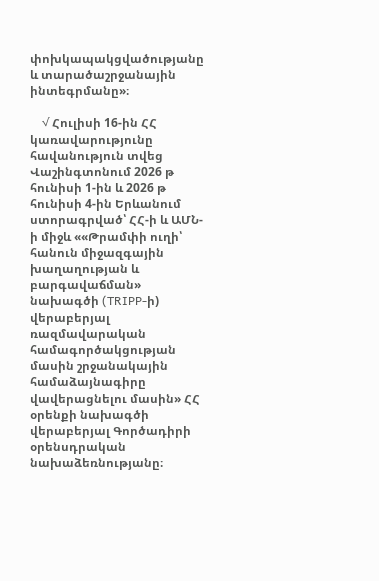փոխկապակցվածությանը և տարածաշրջանային ինտեգրմանը»։

    √ Հուլիսի 16-ին ՀՀ կառավարությունը հավանություն տվեց Վաշինգտոնում 2026 թ հունիսի 1-ին և 2026 թ հունիսի 4-ին Երևանում ստորագրված՝ ՀՀ-ի և ԱՄՆ-ի միջև ««Թրամփի ուղի՝ հանուն միջազգային խաղաղության և բարգավաճման» նախագծի (TRIPP-ի) վերաբերյալ ռազմավարական համագործակցության մասին շրջանակային համաձայնագիրը վավերացնելու մասին» ՀՀ օրենքի նախագծի վերաբերյալ Գործադիրի օրենսդրական նախաձեռնությանը։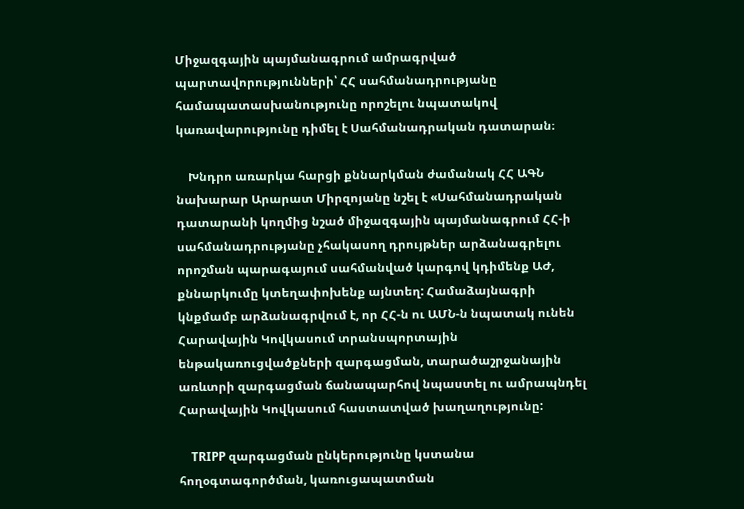Միջազգային պայմանագրում ամրագրված պարտավորությունների՝ ՀՀ սահմանադրությանը համապատասխանությունը որոշելու նպատակով կառավարությունը դիմել է Սահմանադրական դատարան։

    Խնդրո առարկա հարցի քննարկման ժամանակ ՀՀ ԱԳՆ նախարար Արարատ Միրզոյանը նշել է «Սահմանադրական դատարանի կողմից նշած միջազգային պայմանագրում ՀՀ-ի սահմանադրությանը չհակասող դրույթներ արձանագրելու որոշման պարագայում սահմանված կարգով կդիմենք ԱԺ, քննարկումը կտեղափոխենք այնտեղ: Համաձայնագրի կնքմամբ արձանագրվում է, որ ՀՀ-ն ու ԱՄՆ-ն նպատակ ունեն Հարավային Կովկասում տրանսպորտային ենթակառուցվածքների զարգացման, տարածաշրջանային առևտրի զարգացման ճանապարհով նպաստել ու ամրապնդել Հարավային Կովկասում հաստատված խաղաղությունը:

    TRIPP զարգացման ընկերությունը կստանա հողօգտագործման, կառուցապատման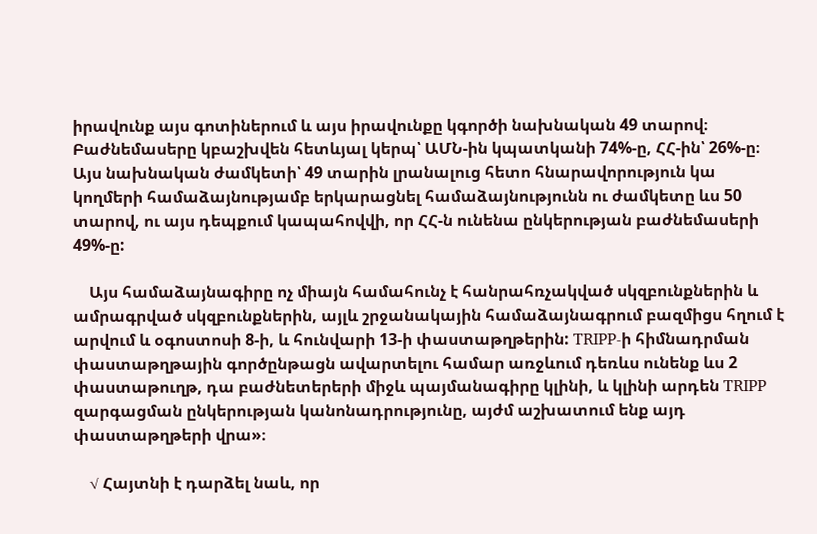իրավունք այս գոտիներում և այս իրավունքը կգործի նախնական 49 տարով։ Բաժնեմասերը կբաշխվեն հետևյալ կերպ՝ ԱՄՆ-ին կպատկանի 74%-ը, ՀՀ-ին՝ 26%-ը։ Այս նախնական ժամկետի՝ 49 տարին լրանալուց հետո հնարավորություն կա կողմերի համաձայնությամբ երկարացնել համաձայնությունն ու ժամկետը ևս 50 տարով, ու այս դեպքում կապահովվի, որ ՀՀ-ն ունենա ընկերության բաժնեմասերի 49%-ը:

    Այս համաձայնագիրը ոչ միայն համահունչ է հանրահռչակված սկզբունքներին և ամրագրված սկզբունքներին, այլև շրջանակային համաձայնագրում բազմիցս հղում է արվում և օգոստոսի 8-ի, և հունվարի 13-ի փաստաթղթերին: TRIPP-ի հիմնադրման փաստաթղթային գործընթացն ավարտելու համար առջևում դեռևս ունենք ևս 2 փաստաթուղթ, դա բաժնետերերի միջև պայմանագիրը կլինի, և կլինի արդեն TRIPP զարգացման ընկերության կանոնադրությունը, այժմ աշխատում ենք այդ փաստաթղթերի վրա»։

    √ Հայտնի է դարձել նաև, որ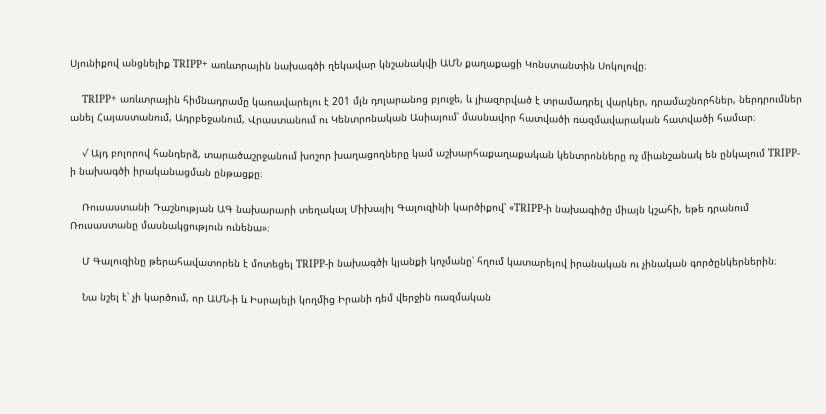Սյունիքով անցնելիք TRIPP+ առևտրային նախագծի ղեկավար կնշանակվի ԱՄՆ քաղաքացի Կոնստանտին Սոկոլովը։

    TRIPP+ առևտրային հիմնադրամը կառավարելու է 201 մլն դոլարանոց բյուջե, և լիազորված է տրամադրել վարկեր, դրամաշնորհներ, ներդրումներ անել Հայաստանում, Ադրբեջանում, Վրաստանում ու Կենտրոնական Ասիայում՝ մասնավոր հատվածի ռազմավարական հատվածի համար։

    √ Այդ բոլորով հանդերձ, տարածաշրջանում խոշոր խաղացողները կամ աշխարհաքաղաքական կենտրոնները ոչ միանշանակ են ընկալում TRIPP-ի նախագծի իրականացման ընթացքը։

    Ռուսաստանի Դաշնության ԱԳ նախարարի տեղակալ Միխայիլ Գալուզինի կարծիքով՝ «TRIPP-ի նախագիծը միայն կշահի, եթե դրանում Ռուսաստանը մասնակցություն ունենա»։

    Մ Գալուզինը թերահավատորեն է մոտեցել TRIPP-ի նախագծի կյանքի կոչմանը՝ հղում կատարելով իրանական ու չինական գործընկերներին։

    Նա նշել է՝ չի կարծում, որ ԱՄՆ-ի և Իսրայելի կողմից Իրանի դեմ վերջին ռազմական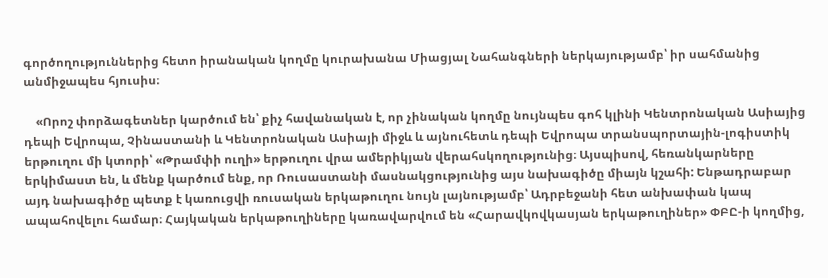գործողություններից հետո իրանական կողմը կուրախանա Միացյալ Նահանգների ներկայությամբ՝ իր սահմանից անմիջապես հյուսիս։

    «Որոշ փորձագետներ կարծում են՝ քիչ հավանական է, որ չինական կողմը նույնպես գոհ կլինի Կենտրոնական Ասիայից դեպի Եվրոպա, Չինաստանի և Կենտրոնական Ասիայի միջև և այնուհետև դեպի Եվրոպա տրանսպորտային-լոգիստիկ երթուղու մի կտորի՝ «Թրամփի ուղի» երթուղու վրա ամերիկյան վերահսկողությունից։ Այսպիսով, հեռանկարները երկիմաստ են, և մենք կարծում ենք, որ Ռուսաստանի մասնակցությունից այս նախագիծը միայն կշահի: Ենթադրաբար այդ նախագիծը պետք է կառուցվի ռուսական երկաթուղու նույն լայնությամբ՝ Ադրբեջանի հետ անխափան կապ ապահովելու համար։ Հայկական երկաթուղիները կառավարվում են «Հարավկովկասյան երկաթուղիներ» ՓԲԸ-ի կողմից,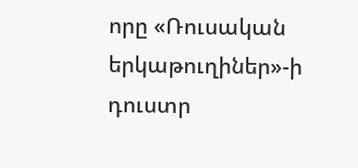որը «Ռուսական երկաթուղիներ»-ի դուստր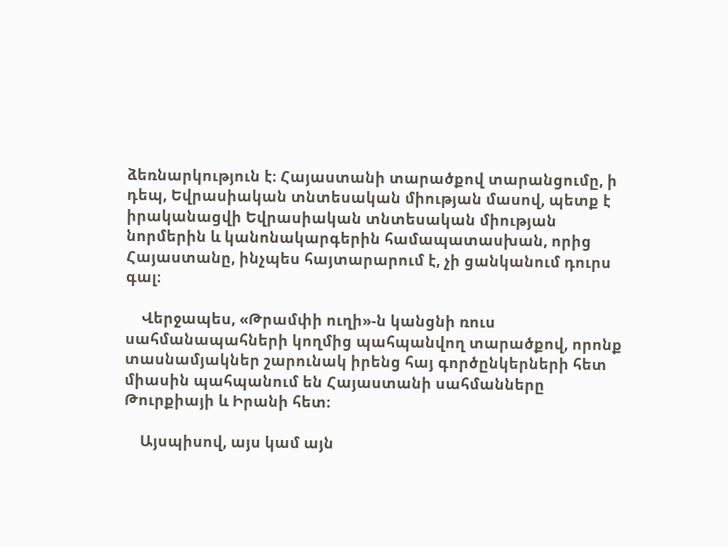ձեռնարկություն է։ Հայաստանի տարածքով տարանցումը, ի դեպ, Եվրասիական տնտեսական միության մասով, պետք է իրականացվի Եվրասիական տնտեսական միության նորմերին և կանոնակարգերին համապատասխան, որից Հայաստանը, ինչպես հայտարարում է, չի ցանկանում դուրս գալ։

    Վերջապես, «Թրամփի ուղի»-ն կանցնի ռուս սահմանապահների կողմից պահպանվող տարածքով, որոնք տասնամյակներ շարունակ իրենց հայ գործընկերների հետ միասին պահպանում են Հայաստանի սահմանները Թուրքիայի և Իրանի հետ։

    Այսպիսով, այս կամ այն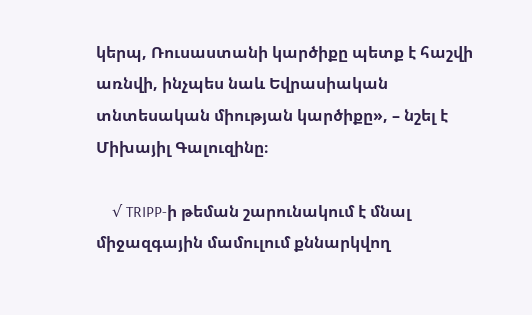կերպ, Ռուսաստանի կարծիքը պետք է հաշվի առնվի, ինչպես նաև Եվրասիական տնտեսական միության կարծիքը», – նշել է Միխայիլ Գալուզինը։

    √ TRIPP-ի թեման շարունակում է մնալ միջազգային մամուլում քննարկվող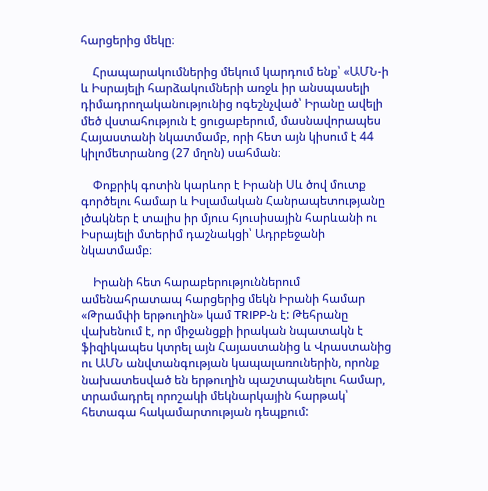հարցերից մեկը։

    Հրապարակումներից մեկում կարդում ենք՝ «ԱՄՆ-ի և Իսրայելի հարձակումների առջև իր անսպասելի դիմադրողականությունից ոգեշնչված՝ Իրանը ավելի մեծ վստահություն է ցուցաբերում, մասնավորապես Հայաստանի նկատմամբ, որի հետ այն կիսում է 44 կիլոմետրանոց (27 մղոն) սահման։

    Փոքրիկ գոտին կարևոր է Իրանի Սև ծով մուտք գործելու համար և Իսլամական Հանրապետությանը լծակներ է տալիս իր մյուս հյուսիսային հարևանի ու Իսրայելի մտերիմ դաշնակցի՝ Ադրբեջանի նկատմամբ։

    Իրանի հետ հարաբերություններում ամենահրատապ հարցերից մեկն Իրանի համար «Թրամփի երթուղին» կամ TRIPP-ն է: Թեհրանը վախենում է, որ միջանցքի իրական նպատակն է ֆիզիկապես կտրել այն Հայաստանից և Վրաստանից ու ԱՄՆ անվտանգության կապալառուներին, որոնք նախատեսված են երթուղին պաշտպանելու համար, տրամադրել որոշակի մեկնարկային հարթակ՝ հետագա հակամարտության դեպքում: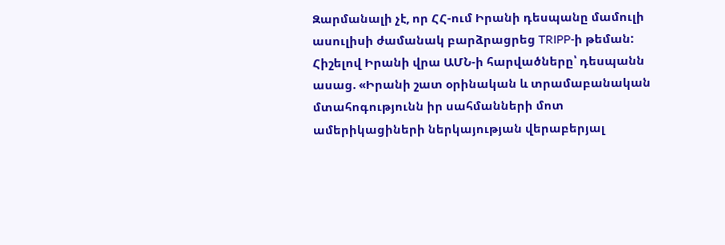Զարմանալի չէ, որ ՀՀ-ում Իրանի դեսպանը մամուլի ասուլիսի ժամանակ բարձրացրեց TRIPP-ի թեման: Հիշելով Իրանի վրա ԱՄՆ-ի հարվածները՝ դեսպանն ասաց. «Իրանի շատ օրինական և տրամաբանական մտահոգությունն իր սահմանների մոտ ամերիկացիների ներկայության վերաբերյալ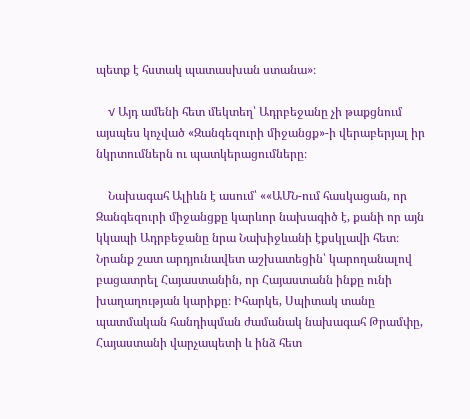պետք է հստակ պատասխան ստանա»։

    √ Այդ ամենի հետ մեկտեղ՝ Ադրբեջանը չի թաքցնում այսպես կոչված «Զանգեզուրի միջանցք»-ի վերաբերյալ իր  նկրտումներն ու պատկերացումները։

    Նախագահ Ալիևն է ասում՝ ««ԱՄՆ-ում հասկացան, որ Զանգեզուրի միջանցքը կարևոր նախագիծ է, քանի որ այն կկապի Ադրբեջանը նրա Նախիջևանի էքսկլավի հետ։ Նրանք շատ արդյունավետ աշխատեցին՝ կարողանալով բացատրել Հայաստանին, որ Հայաստանն ինքը ունի խաղաղության կարիքը։ Իհարկե, Սպիտակ տանը պատմական հանդիպման ժամանակ նախագահ Թրամփը, Հայաստանի վարչապետի և ինձ հետ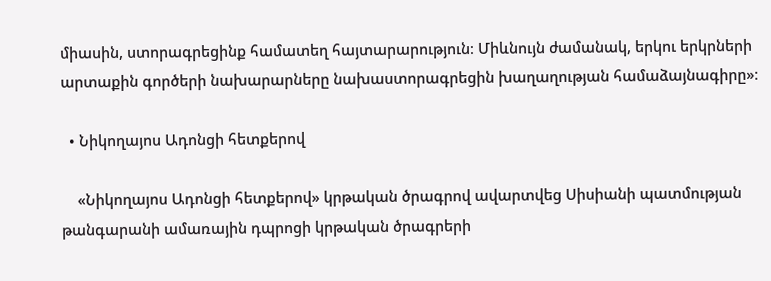միասին, ստորագրեցինք համատեղ հայտարարություն։ Միևնույն ժամանակ, երկու երկրների արտաքին գործերի նախարարները նախաստորագրեցին խաղաղության համաձայնագիրը»։

  • Նիկողայոս Ադոնցի հետքերով

    «Նիկողայոս Ադոնցի հետքերով» կրթական ծրագրով ավարտվեց Սիսիանի պատմության թանգարանի ամառային դպրոցի կրթական ծրագրերի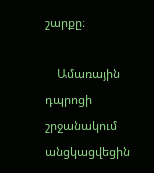շարքը։

    Ամառային դպրոցի շրջանակում անցկացվեցին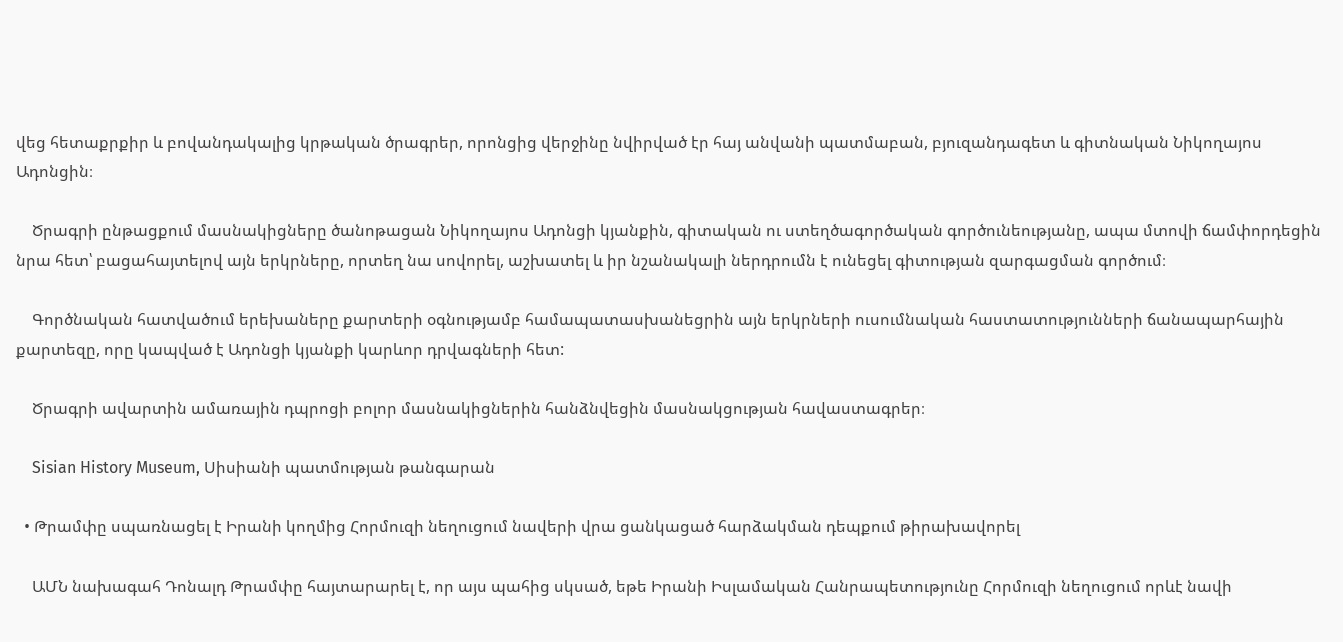վեց հետաքրքիր և բովանդակալից կրթական ծրագրեր, որոնցից վերջինը նվիրված էր հայ անվանի պատմաբան, բյուզանդագետ և գիտնական Նիկողայոս Ադոնցին։

    Ծրագրի ընթացքում մասնակիցները ծանոթացան Նիկողայոս Ադոնցի կյանքին, գիտական ու ստեղծագործական գործունեությանը, ապա մտովի ճամփորդեցին նրա հետ՝ բացահայտելով այն երկրները, որտեղ նա սովորել, աշխատել և իր նշանակալի ներդրումն է ունեցել գիտության զարգացման գործում։

    Գործնական հատվածում երեխաները քարտերի օգնությամբ համապատասխանեցրին այն երկրների ուսումնական հաստատությունների ճանապարհային քարտեզը, որը կապված է Ադոնցի կյանքի կարևոր դրվագների հետ:

    Ծրագրի ավարտին ամառային դպրոցի բոլոր մասնակիցներին հանձնվեցին մասնակցության հավաստագրեր։

    Sisian History Museum, Սիսիանի պատմության թանգարան

  • Թրամփը սպառնացել է Իրանի կողմից Հորմուզի նեղուցում նավերի վրա ցանկացած հարձակման դեպքում թիրախավորել

    ԱՄՆ նախագահ Դոնալդ Թրամփը հայտարարել է, որ այս պահից սկսած, եթե Իրանի Իսլամական Հանրապետությունը Հորմուզի նեղուցում որևէ նավի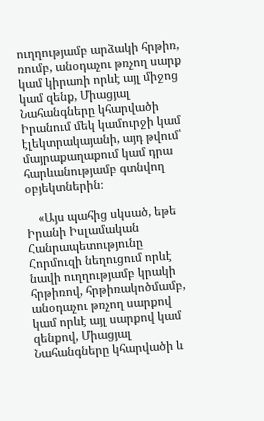ուղղությամբ արձակի հրթիռ, ռումբ, անօդաչու թռչող սարք կամ կիրառի որևէ այլ միջոց կամ զենք, Միացյալ Նահանգները կհարվածի Իրանում մեկ կամուրջի կամ էլեկտրակայանի, այդ թվում՝ մայրաքաղաքում կամ դրա հարևանությամբ գտնվող օբյեկտներին։

    «Այս պահից սկսած, եթե Իրանի Իսլամական Հանրապետությունը Հորմուզի նեղուցում որևէ նավի ուղղությամբ կրակի հրթիռով, հրթիռակոծմամբ, անօդաչու թռչող սարքով կամ որևէ այլ սարքով կամ զենքով, Միացյալ Նահանգները կհարվածի և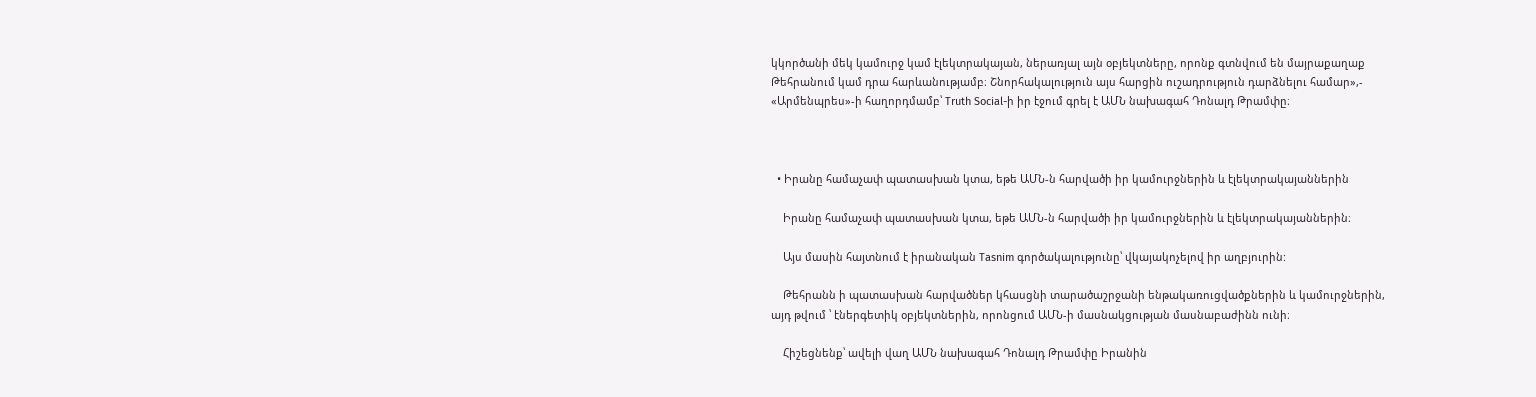կկործանի մեկ կամուրջ կամ էլեկտրակայան, ներառյալ այն օբյեկտները, որոնք գտնվում են մայրաքաղաք Թեհրանում կամ դրա հարևանությամբ։ Շնորհակալություն այս հարցին ուշադրություն դարձնելու համար»,- «Արմենպրես»-ի հաղորդմամբ՝ Truth Social-ի իր էջում գրել է ԱՄՆ նախագահ Դոնալդ Թրամփը։



  • Իրանը համաչափ պատասխան կտա, եթե ԱՄՆ-ն հարվածի իր կամուրջներին և էլեկտրակայաններին

    Իրանը համաչափ պատասխան կտա, եթե ԱՄՆ-ն հարվածի իր կամուրջներին և էլեկտրակայաններին։

    Այս մասին հայտնում է իրանական Tasnim գործակալությունը՝ վկայակոչելով իր աղբյուրին:

    Թեհրանն ի պատասխան հարվածներ կհասցնի տարածաշրջանի ենթակառուցվածքներին և կամուրջներին, այդ թվում ՝ էներգետիկ օբյեկտներին, որոնցում ԱՄՆ-ի մասնակցության մասնաբաժինն ունի։

    Հիշեցնենք՝ ավելի վաղ ԱՄՆ նախագահ Դոնալդ Թրամփը Իրանին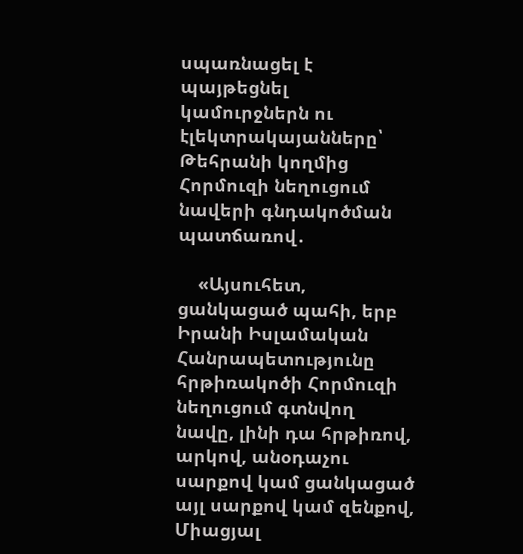սպառնացել է պայթեցնել կամուրջներն ու էլեկտրակայանները՝ Թեհրանի կողմից Հորմուզի նեղուցում նավերի գնդակոծման պատճառով․

    «Այսուհետ, ցանկացած պահի, երբ Իրանի Իսլամական Հանրապետությունը հրթիռակոծի Հորմուզի նեղուցում գտնվող նավը, լինի դա հրթիռով, արկով, անօդաչու սարքով կամ ցանկացած այլ սարքով կամ զենքով, Միացյալ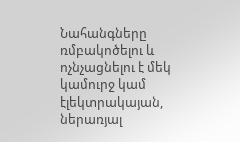Նահանգները ռմբակոծելու և ոչնչացնելու է մեկ կամուրջ կամ էլեկտրակայան, ներառյալ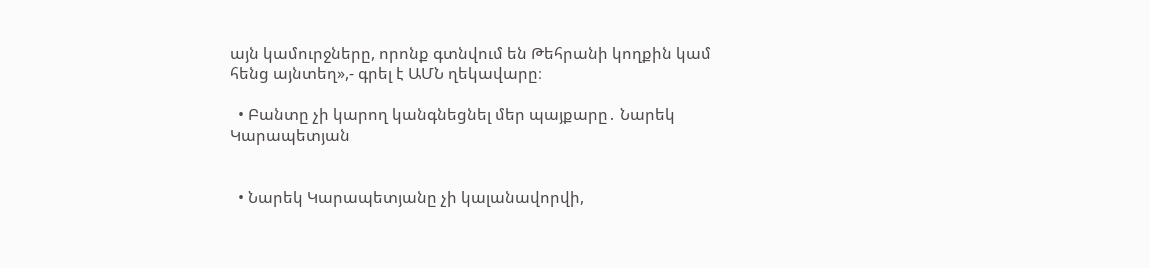այն կամուրջները, որոնք գտնվում են Թեհրանի կողքին կամ հենց այնտեղ»,- գրել է ԱՄՆ ղեկավարը։

  • Բանտը չի կարող կանգնեցնել մեր պայքարը․ Նարեկ Կարապետյան


  • Նարեկ Կարապետյանը չի կալանավորվի,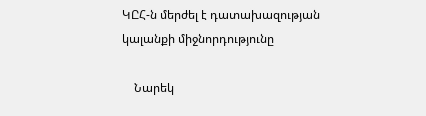ԿԸՀ-ն մերժել է դատախազության կալանքի միջնորդությունը

    Նարեկ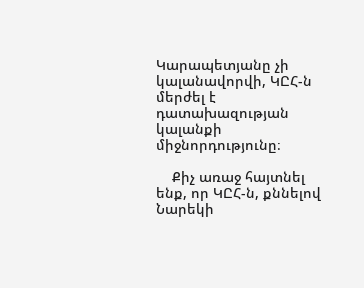Կարապետյանը չի կալանավորվի, ԿԸՀ-ն մերժել է դատախազության կալանքի միջնորդությունը։

    Քիչ առաջ հայտնել ենք, որ ԿԸՀ-ն, քննելով Նարեկի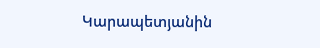Կարապետյանին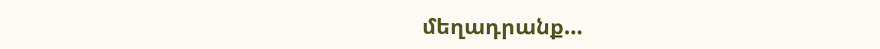մեղադրանք…